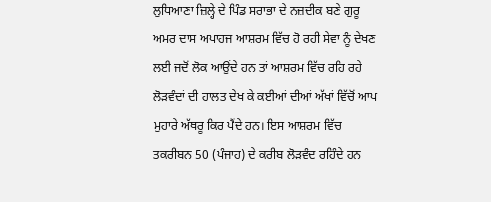ਲੁਧਿਆਣਾ ਜ਼ਿਲ੍ਹੇ ਦੇ ਪਿੰਡ ਸਰਾਭਾ ਦੇ ਨਜ਼ਦੀਕ ਬਣੇ ਗੁਰੂ ਅਮਰ ਦਾਸ ਅਪਾਹਜ ਆਸ਼ਰਮ ਵਿੱਚ ਹੋ ਰਹੀ ਸੇਵਾ ਨੂੰ ਦੇਖਣ ਲਈ ਜਦੋਂ ਲੋਕ ਆਉਂਦੇ ਹਨ ਤਾਂ ਆਸ਼ਰਮ ਵਿੱਚ ਰਹਿ ਰਹੇ ਲੋੜਵੰਦਾਂ ਦੀ ਹਾਲਤ ਦੇਖ ਕੇ ਕਈਆਂ ਦੀਆਂ ਅੱਖਾਂ ਵਿੱਚੋਂ ਆਪ ਮੁਹਾਰੇ ਅੱਥਰੂ ਕਿਰ ਪੈਂਦੇ ਹਨ। ਇਸ ਆਸ਼ਰਮ ਵਿੱਚ ਤਕਰੀਬਨ 50 (ਪੰਜਾਹ) ਦੇ ਕਰੀਬ ਲੋੜਵੰਦ ਰਹਿੰਦੇ ਹਨ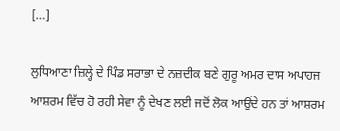[…]

ਲੁਧਿਆਣਾ ਜ਼ਿਲ੍ਹੇ ਦੇ ਪਿੰਡ ਸਰਾਭਾ ਦੇ ਨਜ਼ਦੀਕ ਬਣੇ ਗੁਰੂ ਅਮਰ ਦਾਸ ਅਪਾਹਜ ਆਸ਼ਰਮ ਵਿੱਚ ਹੋ ਰਹੀ ਸੇਵਾ ਨੂੰ ਦੇਖਣ ਲਈ ਜਦੋਂ ਲੋਕ ਆਉਂਦੇ ਹਨ ਤਾਂ ਆਸ਼ਰਮ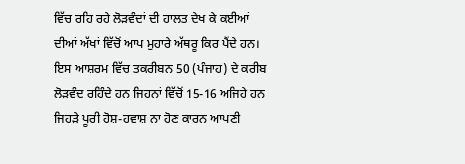ਵਿੱਚ ਰਹਿ ਰਹੇ ਲੋੜਵੰਦਾਂ ਦੀ ਹਾਲਤ ਦੇਖ ਕੇ ਕਈਆਂ ਦੀਆਂ ਅੱਖਾਂ ਵਿੱਚੋਂ ਆਪ ਮੁਹਾਰੇ ਅੱਥਰੂ ਕਿਰ ਪੈਂਦੇ ਹਨ। ਇਸ ਆਸ਼ਰਮ ਵਿੱਚ ਤਕਰੀਬਨ 50 (ਪੰਜਾਹ) ਦੇ ਕਰੀਬ ਲੋੜਵੰਦ ਰਹਿੰਦੇ ਹਨ ਜਿਹਨਾਂ ਵਿੱਚੋਂ 15-16 ਅਜਿਹੇ ਹਨ ਜਿਹੜੇ ਪੂਰੀ ਹੋਸ਼-ਹਵਾਸ਼ ਨਾ ਹੋਣ ਕਾਰਨ ਆਪਣੀ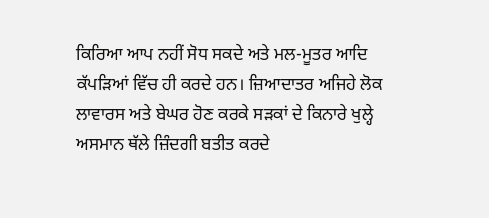ਕਿਰਿਆ ਆਪ ਨਹੀਂ ਸੋਧ ਸਕਦੇ ਅਤੇ ਮਲ-ਮੂਤਰ ਆਦਿ ਕੱਪੜਿਆਂ ਵਿੱਚ ਹੀ ਕਰਦੇ ਹਨ। ਜ਼ਿਆਦਾਤਰ ਅਜਿਹੇ ਲੋਕ ਲਾਵਾਰਸ ਅਤੇ ਬੇਘਰ ਹੋਣ ਕਰਕੇ ਸੜਕਾਂ ਦੇ ਕਿਨਾਰੇ ਖੁਲ੍ਹੇ ਅਸਮਾਨ ਥੱਲੇ ਜ਼ਿੰਦਗੀ ਬਤੀਤ ਕਰਦੇ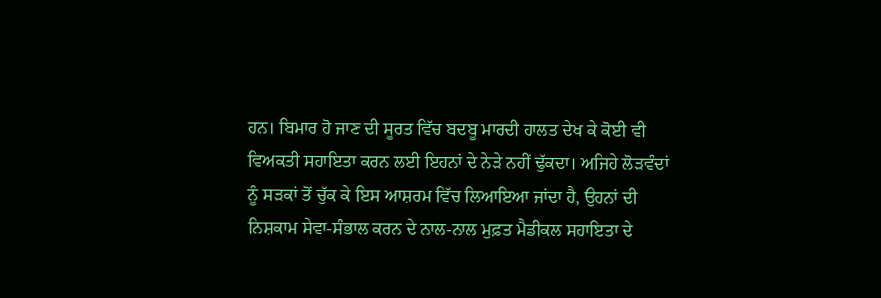ਹਨ। ਬਿਮਾਰ ਹੋ ਜਾਣ ਦੀ ਸੂਰਤ ਵਿੱਚ ਬਦਬੂ ਮਾਰਦੀ ਹਾਲਤ ਦੇਖ ਕੇ ਕੋਈ ਵੀ ਵਿਅਕਤੀ ਸਹਾਇਤਾ ਕਰਨ ਲਈ ਇਹਨਾਂ ਦੇ ਨੇੜੇ ਨਹੀਂ ਢੁੱਕਦਾ। ਅਜਿਹੇ ਲੋੜਵੰਦਾਂ ਨੂੰ ਸੜਕਾਂ ਤੋਂ ਚੁੱਕ ਕੇ ਇਸ ਆਸ਼ਰਮ ਵਿੱਚ ਲਿਆਇਆ ਜਾਂਦਾ ਹੈ, ਉਹਨਾਂ ਦੀ ਨਿਸ਼ਕਾਮ ਸੇਵਾ-ਸੰਭਾਲ ਕਰਨ ਦੇ ਨਾਲ-ਨਾਲ ਮੁਫ਼ਤ ਮੈਡੀਕਲ ਸਹਾਇਤਾ ਦੇ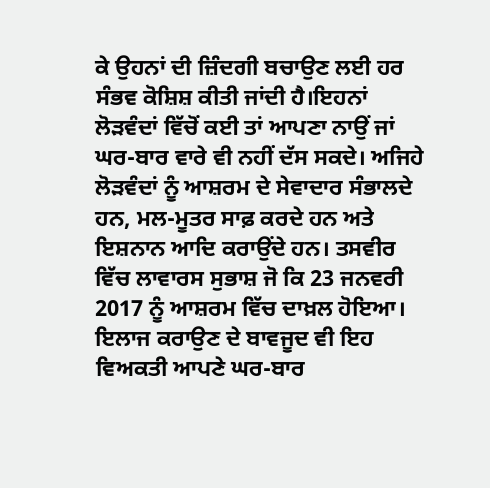ਕੇ ਉਹਨਾਂ ਦੀ ਜ਼ਿੰਦਗੀ ਬਚਾਉਣ ਲਈ ਹਰ ਸੰਭਵ ਕੋਸ਼ਿਸ਼ ਕੀਤੀ ਜਾਂਦੀ ਹੈ।ਇਹਨਾਂ ਲੋੜਵੰਦਾਂ ਵਿੱਚੋਂ ਕਈ ਤਾਂ ਆਪਣਾ ਨਾਉਂ ਜਾਂ ਘਰ-ਬਾਰ ਵਾਰੇ ਵੀ ਨਹੀਂ ਦੱਸ ਸਕਦੇ। ਅਜਿਹੇ ਲੋੜਵੰਦਾਂ ਨੂੰ ਆਸ਼ਰਮ ਦੇ ਸੇਵਾਦਾਰ ਸੰਭਾਲਦੇ ਹਨ, ਮਲ-ਮੂਤਰ ਸਾਫ਼ ਕਰਦੇ ਹਨ ਅਤੇ ਇਸ਼ਨਾਨ ਆਦਿ ਕਰਾਉਂਦੇ ਹਨ। ਤਸਵੀਰ ਵਿੱਚ ਲਾਵਾਰਸ ਸੁਭਾਸ਼ ਜੋ ਕਿ 23 ਜਨਵਰੀ 2017 ਨੂੰ ਆਸ਼ਰਮ ਵਿੱਚ ਦਾਖ਼ਲ ਹੋਇਆ। ਇਲਾਜ ਕਰਾਉਣ ਦੇ ਬਾਵਜੂਦ ਵੀ ਇਹ ਵਿਅਕਤੀ ਆਪਣੇ ਘਰ-ਬਾਰ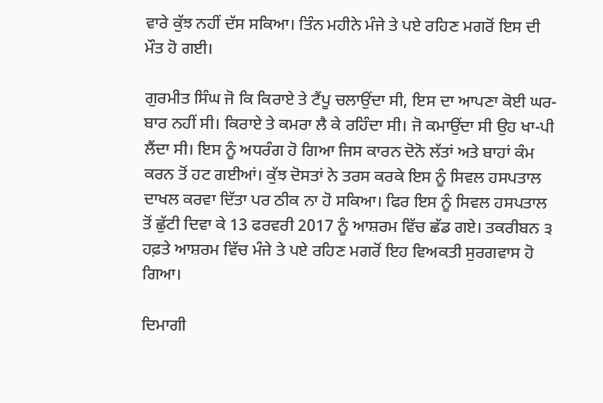ਵਾਰੇ ਕੁੱਝ ਨਹੀਂ ਦੱਸ ਸਕਿਆ। ਤਿੰਨ ਮਹੀਨੇ ਮੰਜੇ ਤੇ ਪਏ ਰਹਿਣ ਮਗਰੋਂ ਇਸ ਦੀ ਮੌਤ ਹੋ ਗਈ।

ਗੁਰਮੀਤ ਸਿੰਘ ਜੋ ਕਿ ਕਿਰਾਏ ਤੇ ਟੈਂਪੂ ਚਲਾਉਂਦਾ ਸੀ, ਇਸ ਦਾ ਆਪਣਾ ਕੋਈ ਘਰ-ਬਾਰ ਨਹੀਂ ਸੀ। ਕਿਰਾਏ ਤੇ ਕਮਰਾ ਲੈ ਕੇ ਰਹਿੰਦਾ ਸੀ। ਜੋ ਕਮਾਉਂਦਾ ਸੀ ਉਹ ਖਾ-ਪੀ ਲੈਂਦਾ ਸੀ। ਇਸ ਨੂੰ ਅਧਰੰਗ ਹੋ ਗਿਆ ਜਿਸ ਕਾਰਨ ਦੋਨੋ ਲੱਤਾਂ ਅਤੇ ਬਾਹਾਂ ਕੰਮ ਕਰਨ ਤੋਂ ਹਟ ਗਈਆਂ। ਕੁੱਝ ਦੋਸਤਾਂ ਨੇ ਤਰਸ ਕਰਕੇ ਇਸ ਨੂੰ ਸਿਵਲ ਹਸਪਤਾਲ ਦਾਖਲ ਕਰਵਾ ਦਿੱਤਾ ਪਰ ਠੀਕ ਨਾ ਹੋ ਸਕਿਆ। ਫਿਰ ਇਸ ਨੂੰ ਸਿਵਲ ਹਸਪਤਾਲ ਤੋਂ ਛੁੱਟੀ ਦਿਵਾ ਕੇ 13 ਫਰਵਰੀ 2017 ਨੂੰ ਆਸ਼ਰਮ ਵਿੱਚ ਛੱਡ ਗਏ। ਤਕਰੀਬਨ ੩ ਹਫ਼ਤੇ ਆਸ਼ਰਮ ਵਿੱਚ ਮੰਜੇ ਤੇ ਪਏ ਰਹਿਣ ਮਗਰੋਂ ਇਹ ਵਿਅਕਤੀ ਸੁਰਗਵਾਸ ਹੋ ਗਿਆ।

ਦਿਮਾਗੀ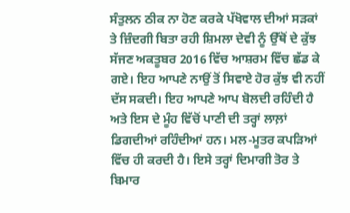ਸੰਤੁਲਨ ਠੀਕ ਨਾ ਹੋਣ ਕਰਕੇ ਪੱਖੋਵਾਲ ਦੀਆਂ ਸੜਕਾਂ ਤੇ ਜ਼ਿੰਦਗੀ ਬਿਤਾ ਰਹੀ ਸ਼ਿਮਲਾ ਦੇਵੀ ਨੂੰ ਉੱਥੋਂ ਦੇ ਕੁੱਝ ਸੱਜਣ ਅਕਤੂਬਰ 2016 ਵਿੱਚ ਆਸ਼ਰਮ ਵਿੱਚ ਛੱਡ ਕੇ ਗਏ। ਇਹ ਆਪਣੇ ਨਾਉਂ ਤੋਂ ਸਿਵਾਏ ਹੋਰ ਕੁੱਝ ਵੀ ਨਹੀਂ ਦੱਸ ਸਕਦੀ। ਇਹ ਆਪਣੇ ਆਪ ਬੋਲਦੀ ਰਹਿੰਦੀ ਹੈ ਅਤੇ ਇਸ ਦੇ ਮੂੰਹ ਵਿੱਚੋਂ ਪਾਣੀ ਦੀ ਤਰ੍ਹਾਂ ਲਾਲ਼ਾਂ ਡਿਗਦੀਆਂ ਰਹਿੰਦੀਆਂ ਹਨ। ਮਲ-ਮੂਤਰ ਕਪੜਿਆਂ ਵਿੱਚ ਹੀ ਕਰਦੀ ਹੈ। ਇਸੇ ਤਰ੍ਹਾਂ ਦਿਮਾਗੀ ਤੋਰ ਤੇ ਬਿਮਾਰ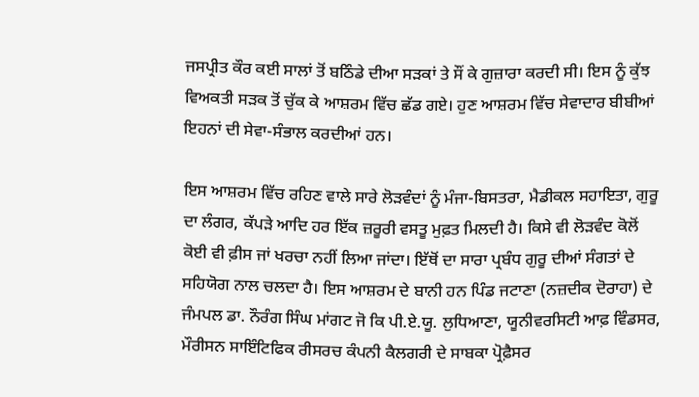ਜਸਪ੍ਰੀਤ ਕੌਰ ਕਈ ਸਾਲਾਂ ਤੋਂ ਬਠਿੰਡੇ ਦੀਆ ਸੜਕਾਂ ਤੇ ਸੌਂ ਕੇ ਗੁਜ਼ਾਰਾ ਕਰਦੀ ਸੀ। ਇਸ ਨੂੰ ਕੁੱਝ ਵਿਅਕਤੀ ਸੜਕ ਤੋਂ ਚੁੱਕ ਕੇ ਆਸ਼ਰਮ ਵਿੱਚ ਛੱਡ ਗਏ। ਹੁਣ ਆਸ਼ਰਮ ਵਿੱਚ ਸੇਵਾਦਾਰ ਬੀਬੀਆਂ ਇਹਨਾਂ ਦੀ ਸੇਵਾ-ਸੰਭਾਲ ਕਰਦੀਆਂ ਹਨ।

ਇਸ ਆਸ਼ਰਮ ਵਿੱਚ ਰਹਿਣ ਵਾਲੇ ਸਾਰੇ ਲੋੜਵੰਦਾਂ ਨੂੰ ਮੰਜਾ-ਬਿਸਤਰਾ, ਮੈਡੀਕਲ ਸਹਾਇਤਾ, ਗੁਰੂ ਦਾ ਲੰਗਰ, ਕੱਪੜੇ ਆਦਿ ਹਰ ਇੱਕ ਜ਼ਰੂਰੀ ਵਸਤੂ ਮੁਫ਼ਤ ਮਿਲਦੀ ਹੈ। ਕਿਸੇ ਵੀ ਲੋੜਵੰਦ ਕੋਲੋਂ ਕੋਈ ਵੀ ਫ਼ੀਸ ਜਾਂ ਖਰਚਾ ਨਹੀਂ ਲਿਆ ਜਾਂਦਾ। ਇੱਥੋਂ ਦਾ ਸਾਰਾ ਪ੍ਰਬੰਧ ਗੁਰੂ ਦੀਆਂ ਸੰਗਤਾਂ ਦੇ ਸਹਿਯੋਗ ਨਾਲ ਚਲਦਾ ਹੈ। ਇਸ ਆਸ਼ਰਮ ਦੇ ਬਾਨੀ ਹਨ ਪਿੰਡ ਜਟਾਣਾ (ਨਜ਼ਦੀਕ ਦੋਰਾਹਾ) ਦੇ ਜੰਮਪਲ ਡਾ. ਨੌਰੰਗ ਸਿੰਘ ਮਾਂਗਟ ਜੋ ਕਿ ਪੀ.ਏ.ਯੂ. ਲੁਧਿਆਣਾ, ਯੂਨੀਵਰਸਿਟੀ ਆਫ਼ ਵਿੰਡਸਰ, ਮੌਰੀਸਨ ਸਾਇੰਟਿਫਿਕ ਰੀਸਰਚ ਕੰਪਨੀ ਕੈਲਗਰੀ ਦੇ ਸਾਬਕਾ ਪ੍ਰੋਫ਼ੈਸਰ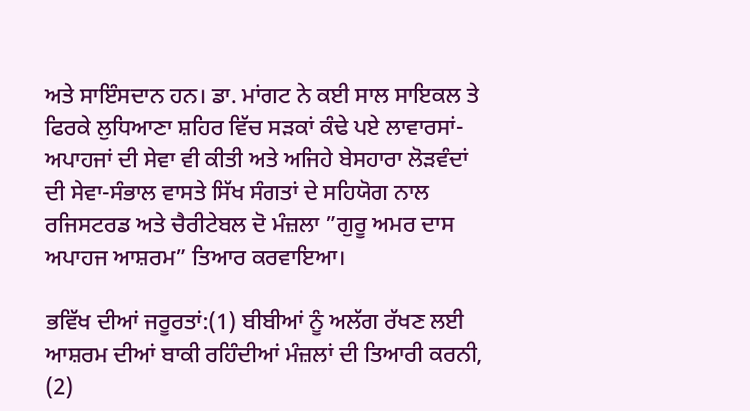ਅਤੇ ਸਾਇੰਸਦਾਨ ਹਨ। ਡਾ. ਮਾਂਗਟ ਨੇ ਕਈ ਸਾਲ ਸਾਇਕਲ ਤੇ ਫਿਰਕੇ ਲੁਧਿਆਣਾ ਸ਼ਹਿਰ ਵਿੱਚ ਸੜਕਾਂ ਕੰਢੇ ਪਏ ਲਾਵਾਰਸਾਂ-ਅਪਾਹਜਾਂ ਦੀ ਸੇਵਾ ਵੀ ਕੀਤੀ ਅਤੇ ਅਜਿਹੇ ਬੇਸਹਾਰਾ ਲੋੜਵੰਦਾਂ ਦੀ ਸੇਵਾ-ਸੰਭਾਲ ਵਾਸਤੇ ਸਿੱਖ ਸੰਗਤਾਂ ਦੇ ਸਹਿਯੋਗ ਨਾਲ ਰਜਿਸਟਰਡ ਅਤੇ ਚੈਰੀਟੇਬਲ ਦੋ ਮੰਜ਼ਲਾ ”ਗੁਰੂ ਅਮਰ ਦਾਸ ਅਪਾਹਜ ਆਸ਼ਰਮ” ਤਿਆਰ ਕਰਵਾਇਆ।

ਭਵਿੱਖ ਦੀਆਂ ਜਰੂਰਤਾਂ:(1) ਬੀਬੀਆਂ ਨੂੰ ਅਲੱਗ ਰੱਖਣ ਲਈ ਆਸ਼ਰਮ ਦੀਆਂ ਬਾਕੀ ਰਹਿੰਦੀਆਂ ਮੰਜ਼ਲਾਂ ਦੀ ਤਿਆਰੀ ਕਰਨੀ, (2)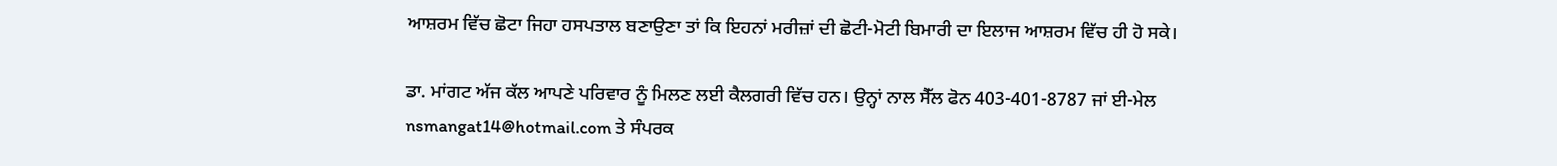ਆਸ਼ਰਮ ਵਿੱਚ ਛੋਟਾ ਜਿਹਾ ਹਸਪਤਾਲ ਬਣਾਉਣਾ ਤਾਂ ਕਿ ਇਹਨਾਂ ਮਰੀਜ਼ਾਂ ਦੀ ਛੋਟੀ-ਮੋਟੀ ਬਿਮਾਰੀ ਦਾ ਇਲਾਜ ਆਸ਼ਰਮ ਵਿੱਚ ਹੀ ਹੋ ਸਕੇ।

ਡਾ. ਮਾਂਗਟ ਅੱਜ ਕੱਲ ਆਪਣੇ ਪਰਿਵਾਰ ਨੂੰ ਮਿਲਣ ਲਈ ਕੈਲਗਰੀ ਵਿੱਚ ਹਨ। ਉਨ੍ਹਾਂ ਨਾਲ ਸੈੱਲ ਫੋਨ 403-401-8787 ਜਾਂ ਈ-ਮੇਲ nsmangat14@hotmail.com ਤੇ ਸੰਪਰਕ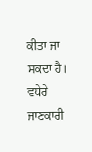ਕੀਤਾ ਜਾ ਸਕਦਾ ਹੈ। ਵਧੇਰੇ ਜਾਣਕਾਰੀ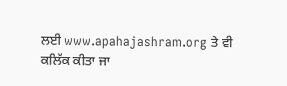ਲਈ www.apahajashram.org ਤੇ ਵੀ ਕਲਿੱਕ ਕੀਤਾ ਜਾ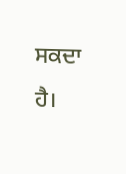ਸਕਦਾ ਹੈ।